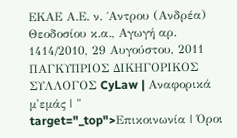ΕΚΑΕ Α.Ε. ν. ΄Αντρου (Ανδρέα) Θεοδοσίου κ.α., Αγωγή αρ. 1414/2010, 29 Αυγούστου, 2011 ΠΑΓΚΥΠΡΙΟΣ ΔΙΚΗΓΟΡΙΚΟΣ ΣΥΛΛΟΓΟΣ CyLaw | Αναφορικά μ'εμάς | " target="_top">Επικοινωνία | Όροι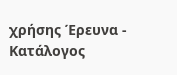χρήσης Έρευνα - Κατάλογος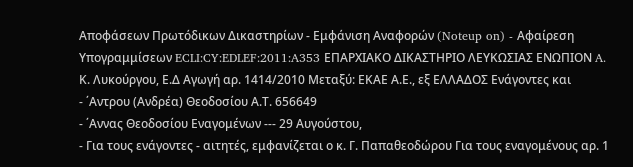Αποφάσεων Πρωτόδικων Δικαστηρίων - Εμφάνιση Αναφορών (Noteup on) - Αφαίρεση Υπογραμμίσεων ECLI:CY:EDLEF:2011:A353 ΕΠΑΡΧΙΑΚΟ ΔΙΚΑΣΤΗΡΙΟ ΛΕΥΚΩΣΙΑΣ ΕΝΩΠΙΟΝ A. Κ. Λυκούργου, Ε.Δ Αγωγή αρ. 1414/2010 Μεταξύ: ΕΚΑΕ Α.Ε., εξ ΕΛΛΑΔΟΣ Ενάγοντες και
- ΄Αντρου (Ανδρέα) Θεοδοσίου Α.Τ. 656649
- ΄Αννας Θεοδοσίου Εναγομένων --- 29 Αυγούστου,
- Για τους ενάγοντες - αιτητές, εμφανίζεται ο κ. Γ. Παπαθεοδώρου Για τους εναγομένους αρ. 1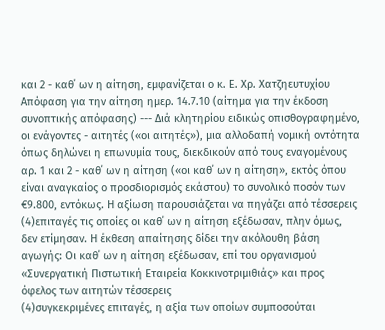και 2 - καθ΄ ων η αίτηση, εμφανίζεται ο κ. Ε. Χρ. Χατζηευτυχίου Απόφαση για την αίτηση ημερ. 14.7.10 (αίτημα για την έκδοση συνοπτικής απόφασης) --- Διά κλητηρίου ειδικώς οπισθογραφημένο, οι ενάγοντες - αιτητές («οι αιτητές»), μια αλλοδαπή νομική οντότητα όπως δηλώνει η επωνυμία τους, διεκδικούν από τους εναγομένους αρ. 1 και 2 - καθ΄ ων η αίτηση («οι καθ΄ ων η αίτηση», εκτός όπου είναι αναγκαίος ο προσδιορισμός εκάστου) το συνολικό ποσόν των €9.800, εντόκως. Η αξίωση παρουσιάζεται να πηγάζει από τέσσερεις
(4)επιταγές τις οποίες οι καθ΄ ων η αίτηση εξέδωσαν, πλην όμως, δεν ετίμησαν. Η έκθεση απαίτησης δίδει την ακόλουθη βάση αγωγής: Οι καθ΄ ων η αίτηση εξέδωσαν, επί του οργανισμού «Συνεργατική Πιστωτική Εταιρεία Κοκκινοτριμιθιάς» και προς όφελος των αιτητών τέσσερεις
(4)συγκεκριμένες επιταγές, η αξία των οποίων συμποσούται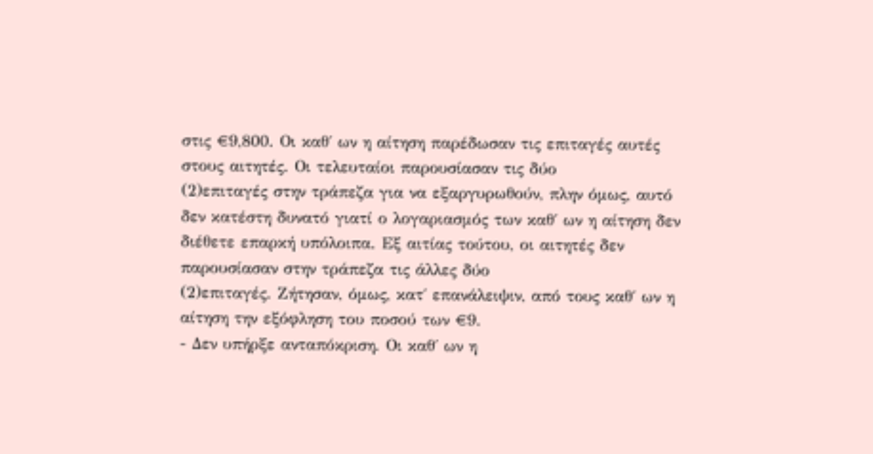στις €9,800. Οι καθ΄ ων η αίτηση παρέδωσαν τις επιταγές αυτές στους αιτητές. Οι τελευταίοι παρουσίασαν τις δύο
(2)επιταγές στην τράπεζα για να εξαργυρωθούν, πλην όμως, αυτό δεν κατέστη δυνατό γιατί ο λογαριασμός των καθ΄ ων η αίτηση δεν διέθετε επαρκή υπόλοιπα. Εξ αιτίας τούτου, οι αιτητές δεν παρουσίασαν στην τράπεζα τις άλλες δύο
(2)επιταγές. Ζήτησαν, όμως, κατ΄ επανάλειψιν, από τους καθ΄ ων η αίτηση την εξόφληση του ποσού των €9.
- Δεν υπήρξε ανταπόκριση. Οι καθ΄ ων η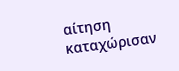αίτηση καταχώρισαν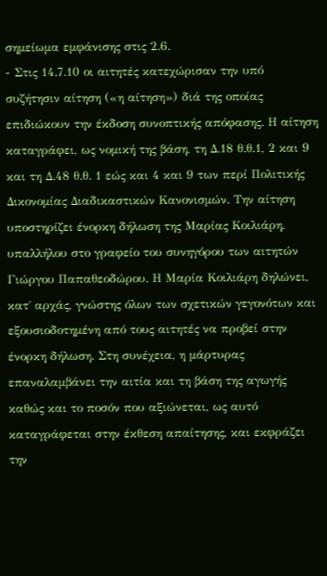σημείωμα εμφάνισης στις 2.6.
- Στις 14.7.10 οι αιτητές κατεχώρισαν την υπό συζήτησιν αίτηση («η αίτηση») διά της οποίας επιδιώκουν την έκδοση συνοπτικής απόφασης. Η αίτηση καταγράφει, ως νομική της βάση, τη Δ.18 θ.θ.1, 2 και 9 και τη Δ.48 θ.θ. 1 εώς και 4 και 9 των περί Πολιτικής Δικονομίας Διαδικαστικών Κανονισμών. Την αίτηση υποστηρίζει ένορκη δήλωση της Μαρίας Κοιλιάρη, υπαλλήλου στο γραφείο του συνηγόρου των αιτητών Γιώργου Παπαθεοδώρου. Η Μαρία Κοιλιάρη δηλώνει, κατ΄ αρχάς, γνώστης όλων των σχετικών γεγονότων και εξουσιοδοτημένη από τους αιτητές να προβεί στην ένορκη δήλωση. Στη συνέχεια, η μάρτυρας επαναλαμβάνει την αιτία και τη βάση της αγωγής καθώς και το ποσόν που αξιώνεται, ως αυτό καταγράφεται στην έκθεση απαίτησης, και εκφράζει την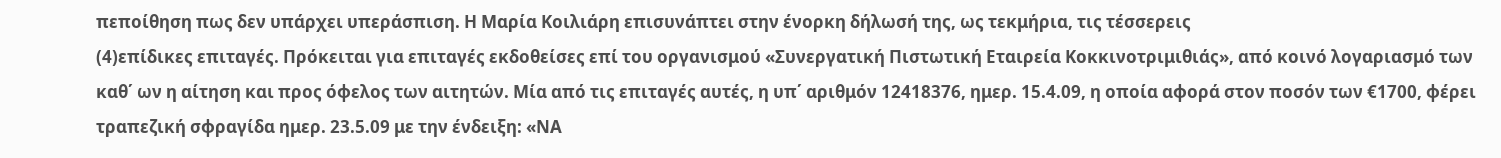πεποίθηση πως δεν υπάρχει υπεράσπιση. Η Μαρία Κοιλιάρη επισυνάπτει στην ένορκη δήλωσή της, ως τεκμήρια, τις τέσσερεις
(4)επίδικες επιταγές. Πρόκειται για επιταγές εκδοθείσες επί του οργανισμού «Συνεργατική Πιστωτική Εταιρεία Κοκκινοτριμιθιάς», από κοινό λογαριασμό των καθ΄ ων η αίτηση και προς όφελος των αιτητών. Μία από τις επιταγές αυτές, η υπ΄ αριθμόν 12418376, ημερ. 15.4.09, η οποία αφορά στον ποσόν των €1700, φέρει τραπεζική σφραγίδα ημερ. 23.5.09 με την ένδειξη: «ΝΑ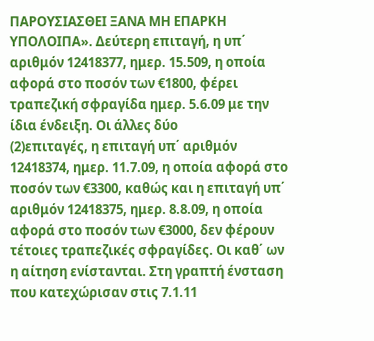ΠΑΡΟΥΣΙΑΣΘΕΙ ΞΑΝΑ ΜΗ ΕΠΑΡΚΗ ΥΠΟΛΟΙΠΑ». Δεύτερη επιταγή, η υπ΄ αριθμόν 12418377, ημερ. 15.509, η οποία αφορά στο ποσόν των €1800, φέρει τραπεζική σφραγίδα ημερ. 5.6.09 με την ίδια ένδειξη. Οι άλλες δύο
(2)επιταγές, η επιταγή υπ΄ αριθμόν 12418374, ημερ. 11.7.09, η οποία αφορά στο ποσόν των €3300, καθώς και η επιταγή υπ΄ αριθμόν 12418375, ημερ. 8.8.09, η οποία αφορά στο ποσόν των €3000, δεν φέρουν τέτοιες τραπεζικές σφραγίδες. Οι καθ΄ ων η αίτηση ενίστανται. Στη γραπτή ένσταση που κατεχώρισαν στις 7.1.11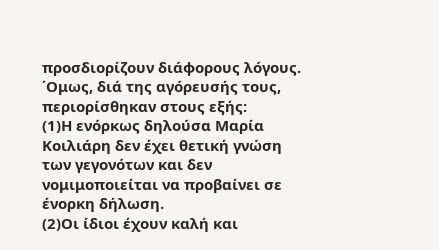προσδιορίζουν διάφορους λόγους. ΄Ομως, διά της αγόρευσής τους, περιορίσθηκαν στους εξής:
(1)Η ενόρκως δηλούσα Μαρία Κοιλιάρη δεν έχει θετική γνώση των γεγονότων και δεν νομιμοποιείται να προβαίνει σε ένορκη δήλωση.
(2)Οι ίδιοι έχουν καλή και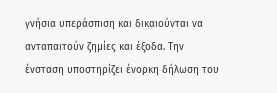γνήσια υπεράσπιση και δικαιούνται να ανταπαιτούν ζημίες και έξοδα. Την ένσταση υποστηρίζει ένορκη δήλωση του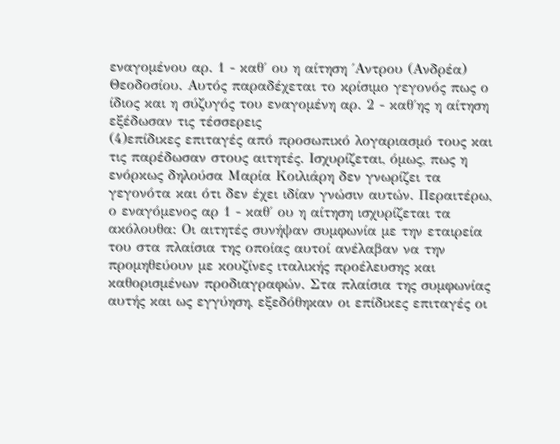εναγομένου αρ. 1 - καθ΄ ου η αίτηση ΄Αντρου (Ανδρέα) Θεοδοσίου. Αυτός παραδέχεται το κρίσιμο γεγονός πως ο ίδιος και η σύζυγός του εναγομένη αρ. 2 - καθ΄ης η αίτηση εξέδωσαν τις τέσσερεις
(4)επίδικες επιταγές από προσωπικό λογαριασμό τους και τις παρέδωσαν στους αιτητές. Ισχυρίζεται, όμως, πως η ενόρκως δηλούσα Μαρία Κοιλιάρη δεν γνωρίζει τα γεγονότα και ότι δεν έχει ιδίαν γνώσιν αυτών. Περαιτέρω, ο εναγόμενος αρ 1 - καθ΄ ου η αίτηση ισχυρίζεται τα ακόλουθα: Οι αιτητές συνήψαν συμφωνία με την εταιρεία του στα πλαίσια της οποίας αυτοί ανέλαβαν να την προμηθεύουν με κουζίνες ιταλικής προέλευσης και καθορισμένων προδιαγραφών. Στα πλαίσια της συμφωνίας αυτής και ως εγγύηση, εξεδόθηκαν οι επίδικες επιταγές οι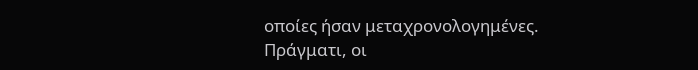οποίες ήσαν μεταχρονολογημένες. Πράγματι, οι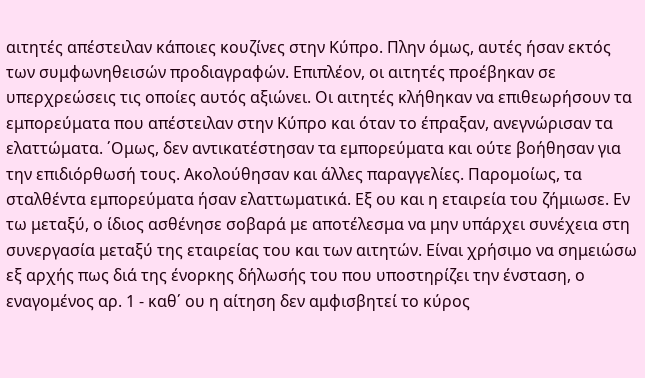αιτητές απέστειλαν κάποιες κουζίνες στην Κύπρο. Πλην όμως, αυτές ήσαν εκτός των συμφωνηθεισών προδιαγραφών. Επιπλέον, οι αιτητές προέβηκαν σε υπερχρεώσεις τις οποίες αυτός αξιώνει. Οι αιτητές κλήθηκαν να επιθεωρήσουν τα εμπορεύματα που απέστειλαν στην Κύπρο και όταν το έπραξαν, ανεγνώρισαν τα ελαττώματα. ΄Ομως, δεν αντικατέστησαν τα εμπορεύματα και ούτε βοήθησαν για την επιδιόρθωσή τους. Ακολούθησαν και άλλες παραγγελίες. Παρομοίως, τα σταλθέντα εμπορεύματα ήσαν ελαττωματικά. Εξ ου και η εταιρεία του ζήμιωσε. Εν τω μεταξύ, ο ίδιος ασθένησε σοβαρά με αποτέλεσμα να μην υπάρχει συνέχεια στη συνεργασία μεταξύ της εταιρείας του και των αιτητών. Είναι χρήσιμο να σημειώσω εξ αρχής πως διά της ένορκης δήλωσής του που υποστηρίζει την ένσταση, ο εναγομένος αρ. 1 - καθ΄ ου η αίτηση δεν αμφισβητεί το κύρος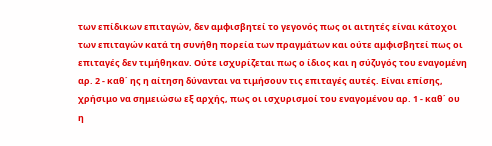των επίδικων επιταγών, δεν αμφισβητεί το γεγονός πως οι αιτητές είναι κάτοχοι των επιταγών κατά τη συνήθη πορεία των πραγμάτων και ούτε αμφισβητεί πως οι επιταγές δεν τιμήθηκαν. Oύτε ισχυρίζεται πως ο ίδιος και η σύζυγός του εναγομένη αρ. 2 - καθ΄ ης η αίτηση δύνανται να τιμήσουν τις επιταγές αυτές. Eίναι επίσης, χρήσιμο να σημειώσω εξ αρχής, πως οι ισχυρισμοί του εναγομένου αρ. 1 - καθ΄ ου η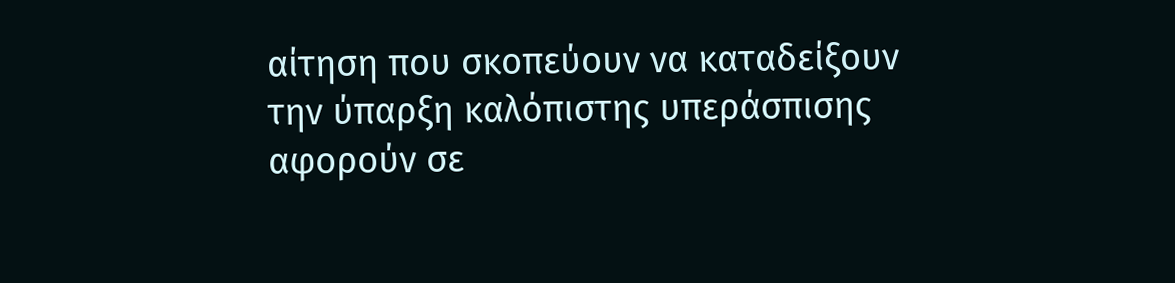αίτηση που σκοπεύουν να καταδείξουν την ύπαρξη καλόπιστης υπεράσπισης αφορούν σε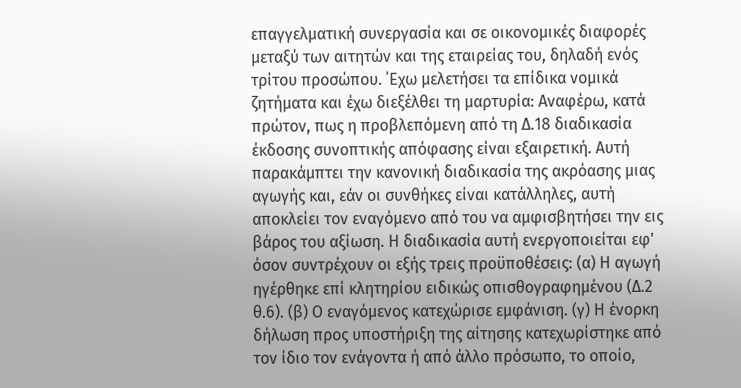επαγγελματική συνεργασία και σε οικονομικές διαφορές μεταξύ των αιτητών και της εταιρείας του, δηλαδή ενός τρίτου προσώπου. ΄Εχω μελετήσει τα επίδικα νομικά ζητήματα και έχω διεξέλθει τη μαρτυρία: Αναφέρω, κατά πρώτον, πως η προβλεπόμενη από τη Δ.18 διαδικασία έκδοσης συνοπτικής απόφασης είναι εξαιρετική. Αυτή παρακάμπτει την κανονική διαδικασία της ακρόασης μιας αγωγής και, εάν οι συνθήκες είναι κατάλληλες, αυτή αποκλείει τον εναγόμενο από του να αμφισβητήσει την εις βάρος του αξίωση. Η διαδικασία αυτή ενεργοποιείται εφ' όσον συντρέχουν οι εξής τρεις προϋποθέσεις: (α) Η αγωγή ηγέρθηκε επί κλητηρίου ειδικώς οπισθογραφημένου (Δ.2 θ.6). (β) Ο εναγόμενος κατεχώρισε εμφάνιση. (γ) Η ένορκη δήλωση προς υποστήριξη της αίτησης κατεχωρίστηκε από τον ίδιο τον ενάγοντα ή από άλλο πρόσωπο, το οποίο,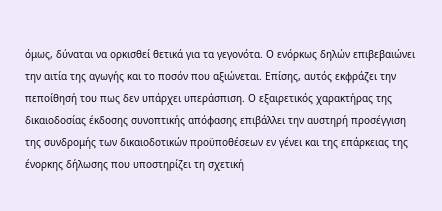όμως, δύναται να ορκισθεί θετικά για τα γεγονότα. Ο ενόρκως δηλών επιβεβαιώνει την αιτία της αγωγής και το ποσόν που αξιώνεται. Επίσης, αυτός εκφράζει την πεποίθησή του πως δεν υπάρχει υπεράσπιση. Ο εξαιρετικός χαρακτήρας της δικαιοδοσίας έκδοσης συνοπτικής απόφασης επιβάλλει την αυστηρή προσέγγιση της συνδρομής των δικαιοδοτικών προϋποθέσεων εν γένει και της επάρκειας της ένορκης δήλωσης που υποστηρίζει τη σχετική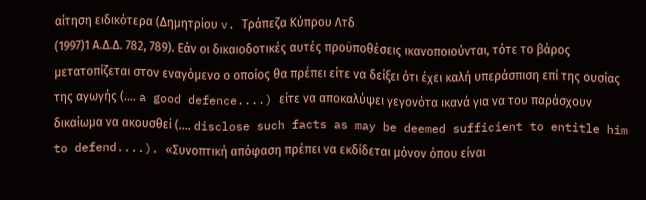αίτηση ειδικότερα (Δημητρίου v. Τράπεζα Κύπρου Λτδ
(1997)1 Α.Δ.Δ. 782, 789). Εάν οι δικαιοδοτικές αυτές προϋποθέσεις ικανοποιούνται, τότε το βάρος μετατοπίζεται στον εναγόμενο ο οποίος θα πρέπει είτε να δείξει ότι έχει καλή υπεράσπιση επί της ουσίας της αγωγής (.... a good defence....) είτε να αποκαλύψει γεγονότα ικανά για να του παράσχουν δικαίωμα να ακουσθεί (.... disclose such facts as may be deemed sufficient to entitle him to defend....). «Συνοπτική απόφαση πρέπει να εκδίδεται μόνον όπου είναι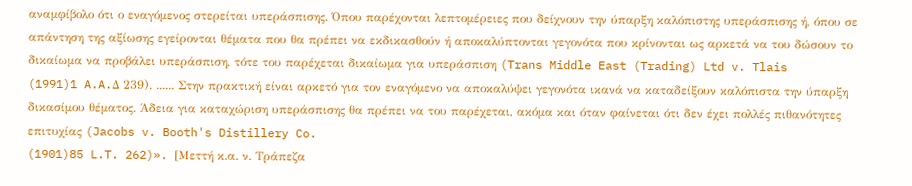αναμφίβολο ότι ο εναγόμενος στερείται υπεράσπισης. Όπου παρέχονται λεπτομέρειες που δείχνουν την ύπαρξη καλόπιστης υπεράσπισης ή, όπου σε απάντηση της αξίωσης εγείρονται θέματα που θα πρέπει να εκδικασθούν ή αποκαλύπτονται γεγονότα που κρίνονται ως αρκετά να του δώσουν το δικαίωμα να προβάλει υπεράσπιση, τότε του παρέχεται δικαίωμα για υπεράσπιση (Trans Middle East (Trading) Ltd v. Tlais
(1991)1 A.A.Δ 239). ...... Στην πρακτική είναι αρκετό για τον εναγόμενο να αποκαλύψει γεγονότα ικανά να καταδείξουν καλόπιστα την ύπαρξη δικασίμου θέματος. Άδεια για καταχώριση υπεράσπισης θα πρέπει να του παρέχεται, ακόμα και όταν φαίνεται ότι δεν έχει πολλές πιθανότητες επιτυχίας (Jacobs v. Booth's Distillery Co.
(1901)85 L.T. 262)». [Μεττή κ.α. ν. Τράπεζα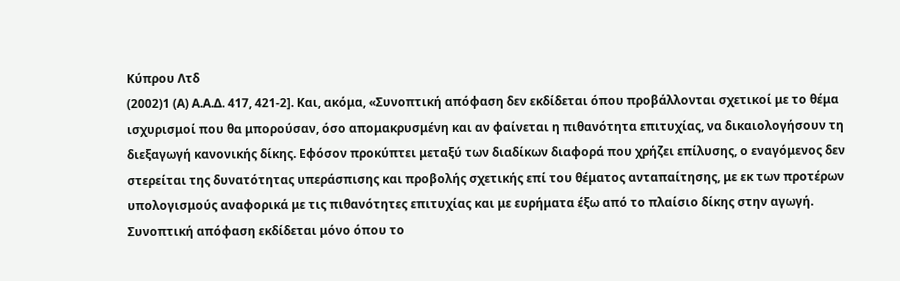Κύπρου Λτδ
(2002)1 (Α) Α.Α.Δ. 417, 421-2]. Και, ακόμα, «Συνοπτική απόφαση δεν εκδίδεται όπου προβάλλονται σχετικοί με το θέμα ισχυρισμοί που θα μπορούσαν, όσο απομακρυσμένη και αν φαίνεται η πιθανότητα επιτυχίας, να δικαιολογήσουν τη διεξαγωγή κανονικής δίκης. Εφόσον προκύπτει μεταξύ των διαδίκων διαφορά που χρήζει επίλυσης, ο εναγόμενος δεν στερείται της δυνατότητας υπεράσπισης και προβολής σχετικής επί του θέματος ανταπαίτησης, με εκ των προτέρων υπολογισμούς αναφορικά με τις πιθανότητες επιτυχίας και με ευρήματα έξω από το πλαίσιο δίκης στην αγωγή. Συνοπτική απόφαση εκδίδεται μόνο όπου το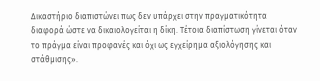Δικαστήριο διαπιστώνει πως δεν υπάρχει στην πραγματικότητα διαφορά ώστε να δικαιολογείται η δίκη. Τέτοια διαπίστωση γίνεται όταν το πράγμα είναι προφανές και όχι ως εγχείρημα αξιολόγησης και στάθμισης».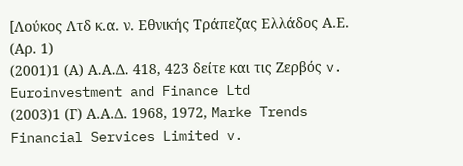[Λούκος Λτδ κ.α. ν. Εθνικής Τράπεζας Ελλάδος Α.Ε. (Αρ. 1)
(2001)1 (Α) Α.Α.Δ. 418, 423 δείτε και τις Ζερβός v. Euroinvestment and Finance Ltd
(2003)1 (Γ) Α.Α.Δ. 1968, 1972, Marke Trends Financial Services Limited v.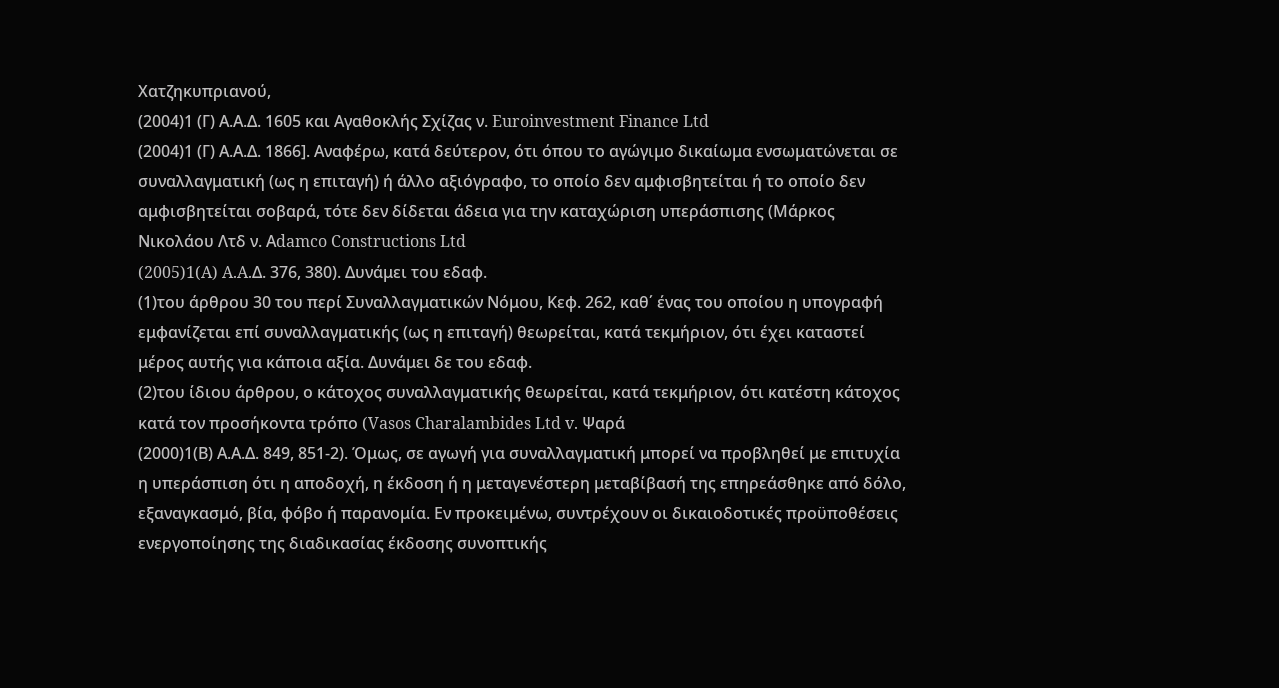Χατζηκυπριανού,
(2004)1 (Γ) Α.Α.Δ. 1605 και Αγαθοκλής Σχίζας ν. Euroinvestment Finance Ltd
(2004)1 (Γ) Α.Α.Δ. 1866]. Αναφέρω, κατά δεύτερον, ότι όπου το αγώγιμο δικαίωμα ενσωματώνεται σε συναλλαγματική (ως η επιταγή) ή άλλο αξιόγραφο, το οποίο δεν αμφισβητείται ή το οποίο δεν αμφισβητείται σοβαρά, τότε δεν δίδεται άδεια για την καταχώριση υπεράσπισης (Μάρκος Νικολάου Λτδ ν. Αdamco Constructions Ltd
(2005)1(A) A.A.Δ. 376, 380). Δυνάμει του εδαφ.
(1)του άρθρου 30 του περί Συναλλαγματικών Νόμου, Κεφ. 262, καθ΄ ένας του οποίου η υπογραφή εμφανίζεται επί συναλλαγματικής (ως η επιταγή) θεωρείται, κατά τεκμήριον, ότι έχει καταστεί μέρος αυτής για κάποια αξία. Δυνάμει δε του εδαφ.
(2)του ίδιου άρθρου, ο κάτοχος συναλλαγματικής θεωρείται, κατά τεκμήριον, ότι κατέστη κάτοχος κατά τον προσήκοντα τρόπο (Vasos Charalambides Ltd v. Ψαρά
(2000)1(Β) Α.Α.Δ. 849, 851-2). Όμως, σε αγωγή για συναλλαγματική μπορεί να προβληθεί με επιτυχία η υπεράσπιση ότι η αποδοχή, η έκδοση ή η μεταγενέστερη μεταβίβασή της επηρεάσθηκε από δόλο, εξαναγκασμό, βία, φόβο ή παρανομία. Εν προκειμένω, συντρέχουν οι δικαιοδοτικές προϋποθέσεις ενεργοποίησης της διαδικασίας έκδοσης συνοπτικής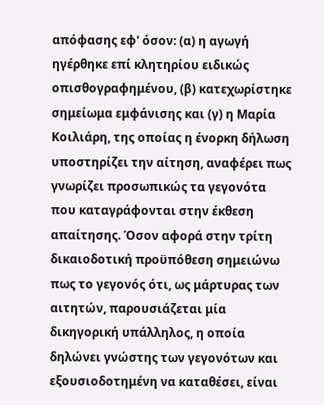απόφασης εφ' όσον: (α) η αγωγή ηγέρθηκε επί κλητηρίου ειδικώς οπισθογραφημένου, (β) κατεχωρίστηκε σημείωμα εμφάνισης και (γ) η Μαρία Κοιλιάρη, της οποίας η ένορκη δήλωση υποστηρίζει την αίτηση, αναφέρει πως γνωρίζει προσωπικώς τα γεγονότα που καταγράφονται στην έκθεση απαίτησης. Όσον αφορά στην τρίτη δικαιοδοτική προϋπόθεση σημειώνω πως το γεγονός ότι, ως μάρτυρας των αιτητών, παρουσιάζεται μία δικηγορική υπάλληλος, η οποία δηλώνει γνώστης των γεγονότων και εξουσιοδοτημένη να καταθέσει, είναι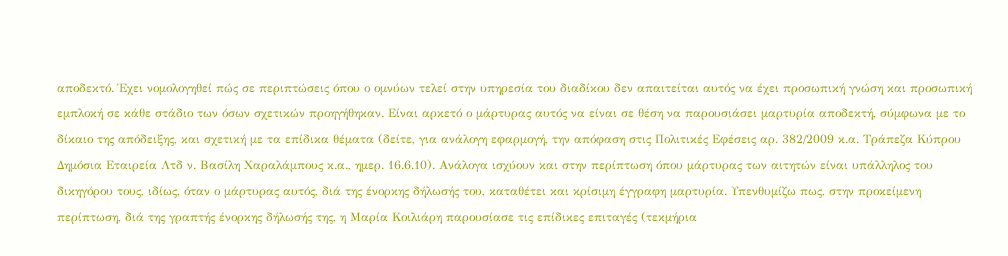αποδεκτό. Έχει νομολογηθεί πώς σε περιπτώσεις όπου ο ομνύων τελεί στην υπηρεσία του διαδίκου δεν απαιτείται αυτός να έχει προσωπική γνώση και προσωπική εμπλοκή σε κάθε στάδιο των όσων σχετικών προηγήθηκαν. Είναι αρκετό ο μάρτυρας αυτός να είναι σε θέση να παρουσιάσει μαρτυρία αποδεκτή, σύμφωνα με το δίκαιο της απόδειξης, και σχετική με τα επίδικα θέματα (δείτε, για ανάλογη εφαρμογή, την απόφαση στις Πολιτικές Εφέσεις αρ. 382/2009 κ.α. Τράπεζα Κύπρου Δημόσια Εταιρεία Λτδ ν. Βασίλη Χαραλάμπους κ.α., ημερ. 16.6.10). Ανάλογα ισχύουν και στην περίπτωση όπου μάρτυρας των αιτητών είναι υπάλληλος του δικηγόρου τους, ιδίως, όταν ο μάρτυρας αυτός, διά της ένορκης δήλωσής του, καταθέτει και κρίσιμη έγγραφη μαρτυρία. Υπενθυμίζω πως, στην προκείμενη περίπτωση, διά της γραπτής ένορκης δήλωσής της, η Μαρία Κοιλιάρη παρουσίασε τις επίδικες επιταγές (τεκμήρια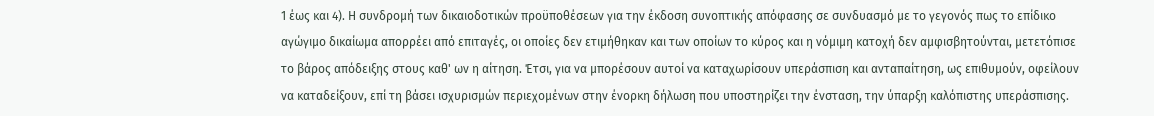1 έως και 4). Η συνδρομή των δικαιοδοτικών προϋποθέσεων για την έκδοση συνοπτικής απόφασης σε συνδυασμό με το γεγονός πως το επίδικο αγώγιμο δικαίωμα απορρέει από επιταγές, οι οποίες δεν ετιμήθηκαν και των οποίων το κύρος και η νόμιμη κατοχή δεν αμφισβητούνται, μετετόπισε το βάρος απόδειξης στους καθ' ων η αίτηση. Έτσι, για να μπορέσουν αυτοί να καταχωρίσουν υπεράσπιση και ανταπαίτηση, ως επιθυμούν, οφείλουν να καταδείξουν, επί τη βάσει ισχυρισμών περιεχομένων στην ένορκη δήλωση που υποστηρίζει την ένσταση, την ύπαρξη καλόπιστης υπεράσπισης.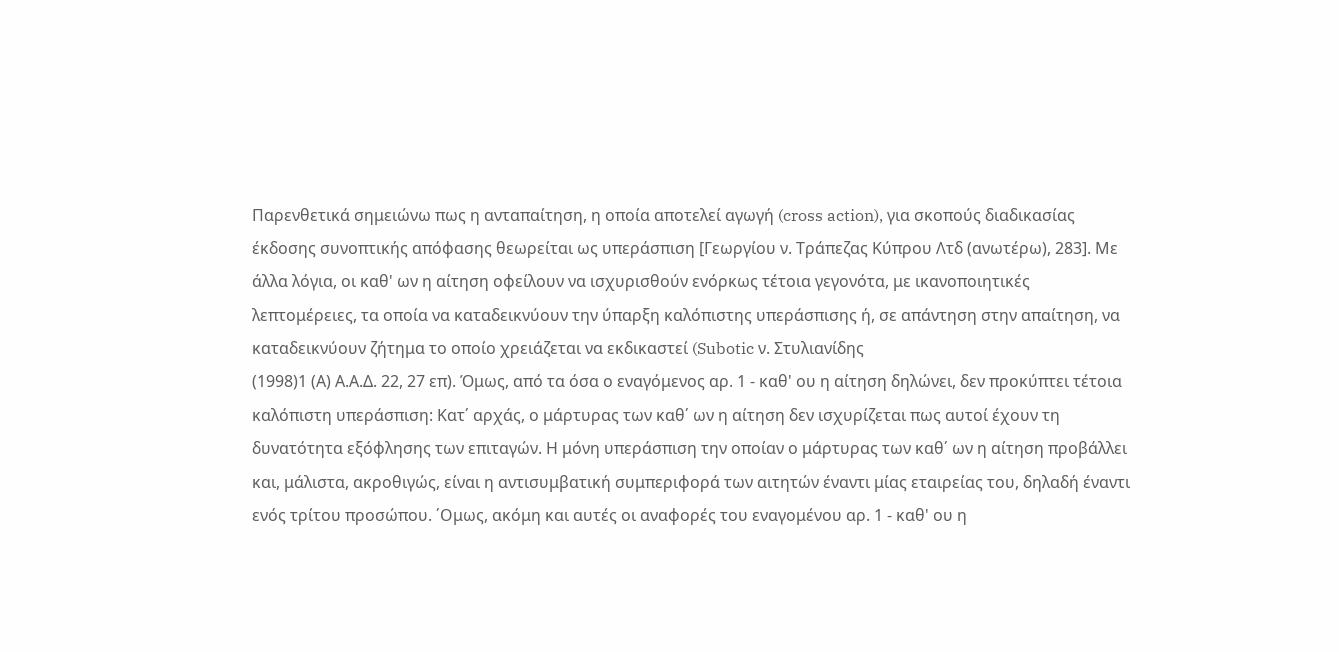Παρενθετικά σημειώνω πως η ανταπαίτηση, η οποία αποτελεί αγωγή (cross action), για σκοπούς διαδικασίας έκδοσης συνοπτικής απόφασης θεωρείται ως υπεράσπιση [Γεωργίου ν. Τράπεζας Κύπρου Λτδ (ανωτέρω), 283]. Με άλλα λόγια, οι καθ' ων η αίτηση οφείλουν να ισχυρισθούν ενόρκως τέτοια γεγονότα, με ικανοποιητικές λεπτομέρειες, τα οποία να καταδεικνύουν την ύπαρξη καλόπιστης υπεράσπισης ή, σε απάντηση στην απαίτηση, να καταδεικνύουν ζήτημα το οποίο χρειάζεται να εκδικαστεί (Subotic ν. Στυλιανίδης
(1998)1 (Α) Α.Α.Δ. 22, 27 επ). Όμως, από τα όσα ο εναγόμενος αρ. 1 - καθ' ου η αίτηση δηλώνει, δεν προκύπτει τέτοια καλόπιστη υπεράσπιση: Κατ΄ αρχάς, ο μάρτυρας των καθ΄ ων η αίτηση δεν ισχυρίζεται πως αυτοί έχουν τη δυνατότητα εξόφλησης των επιταγών. Η μόνη υπεράσπιση την οποίαν ο μάρτυρας των καθ΄ ων η αίτηση προβάλλει και, μάλιστα, ακροθιγώς, είναι η αντισυμβατική συμπεριφορά των αιτητών έναντι μίας εταιρείας του, δηλαδή έναντι ενός τρίτου προσώπου. ΄Ομως, ακόμη και αυτές οι αναφορές του εναγομένου αρ. 1 - καθ' ου η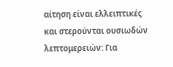αίτηση είναι ελλειπτικές και στερούνται ουσιωδών λεπτομερειών: Για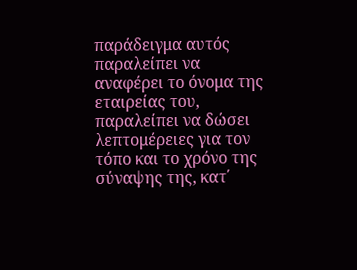παράδειγμα αυτός παραλείπει να αναφέρει το όνομα της εταιρείας του, παραλείπει να δώσει λεπτομέρειες για τον τόπο και το χρόνο της σύναψης της, κατ΄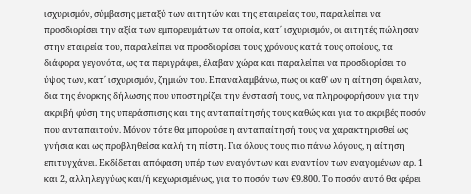ισχυρισμόν, σύμβασης μεταξύ των αιτητών και της εταιρείας του, παραλείπει να προσδιορίσει την αξία των εμπορευμάτων τα οποία, κατ΄ ισχυρισμόν, οι αιτητές πώλησαν στην εταιρεία του, παραλείπει να προσδιορίσει τους χρόνους κατά τους οποίους, τα διάφορα γεγονότα, ως τα περιγράφει, έλαβαν χώρα και παραλείπει να προσδιορίσει το ύψος των, κατ΄ ισχυρισμόν, ζημιών του. Επαναλαμβάνω, πως οι καθ' ων η αίτηση όφειλαν, δια της ένορκης δήλωσης που υποστηρίζει την ένστασή τους, να πληροφορήσουν για την ακριβή φύση της υπεράσπισης και της ανταπαίτησής τους καθώς και για το ακριβές ποσόν που ανταπαιτούν. Μόνον τότε θα μπορούσε η ανταπαίτησή τους να χαρακτηρισθεί ως γνήσια και ως προβληθείσα καλή τη πίστη. Για όλους τους πιο πάνω λόγους, η αίτηση επιτυγχάνει. Εκδίδεται απόφαση υπέρ των εναγόντων και εναντίον των εναγομένων αρ. 1 και 2, αλληλεγγύως και/ή κεχωρισμένως, για το ποσόν των €9.800. Το ποσόν αυτό θα φέρει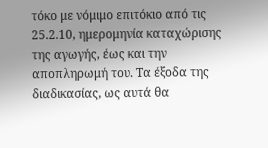τόκο με νόμιμο επιτόκιο από τις 25.2.10, ημερομηνία καταχώρισης της αγωγής, έως και την αποπληρωμή του. Τα έξοδα της διαδικασίας, ως αυτά θα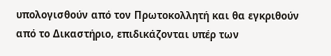υπολογισθούν από τον Πρωτοκολλητή και θα εγκριθούν από το Δικαστήριο, επιδικάζονται υπέρ των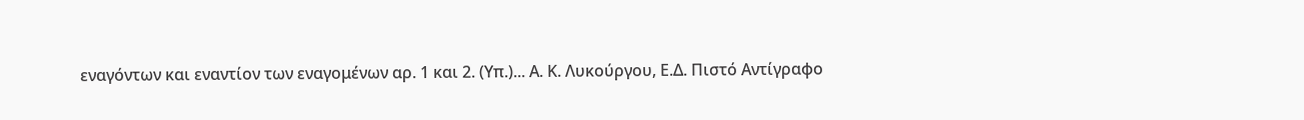εναγόντων και εναντίον των εναγομένων αρ. 1 και 2. (Υπ.)... Α. Κ. Λυκούργου, Ε.Δ. Πιστό Αντίγραφο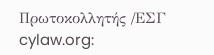Πρωτοκολλητής /ΕΣΓ cylaw.org: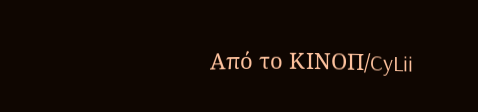Από το ΚΙΝOΠ/CyLii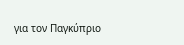για τον Παγκύπριο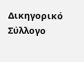Δικηγορικό Σύλλογο